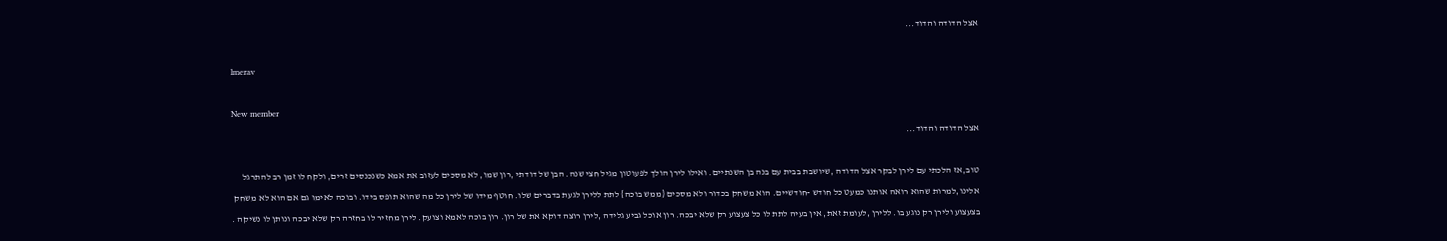אצל הדודה והדוד...

lmerav

New member
אצל הדודה והדוד...

טוב,אז הלכתי עם לירן לבקר אצל הדודה ,שיושבת בבית עם בנה בן השנתיים. ואילו לירן הולך לפעוטון מגיל חצי שנה. הבן של דודתי ,רון שמו, לא מסכים לעזוב את אמא כשנכנסים זרים, ולקח לו זמן רב להתרגל אלינו,למרות שהוא רואה אותנו כמעט כל חודש -חודשיים. הוא משחק בכדור ולא מסכים {ממש בוכה} לתת ללירן לגעת בדברים שלו. חוטף מידו של לירן כל מה שהוא תופס בידו. ובוכה לאימו גם אם הוא לא משחק בצעצוע ולירן רק נוגע בו. ללירן ,לעומת זאת, אין בעיה לתת לו כל צעצוע רק שלא יבכה. רון אוכל גביע גלידה ,לירן רוצה דוקא את של רון. רון בוכה לאמא וצועק. לירן מחזיר לו בחזרה רק שלא יבכה ונותן לו נשיקה .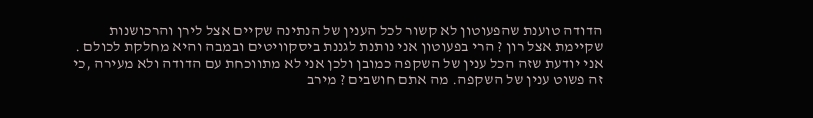הדודה טוענת שהפעוטון לא קשור לכל הענין של הנתינה שקיים אצל לירן והרכושנות שקיימת אצל רון ? הרי בפעוטון אני נותנת לגננת ביסקוויטים ובמבה והיא מחלקת לכולם . אני יודעת שזה הכל ענין של השקפה כמובן ולכן אני לא מתווכחת עם הדודה ולא מעירה ,כי זה פשוט ענין של השקפה. מה אתם חושבים ? מירב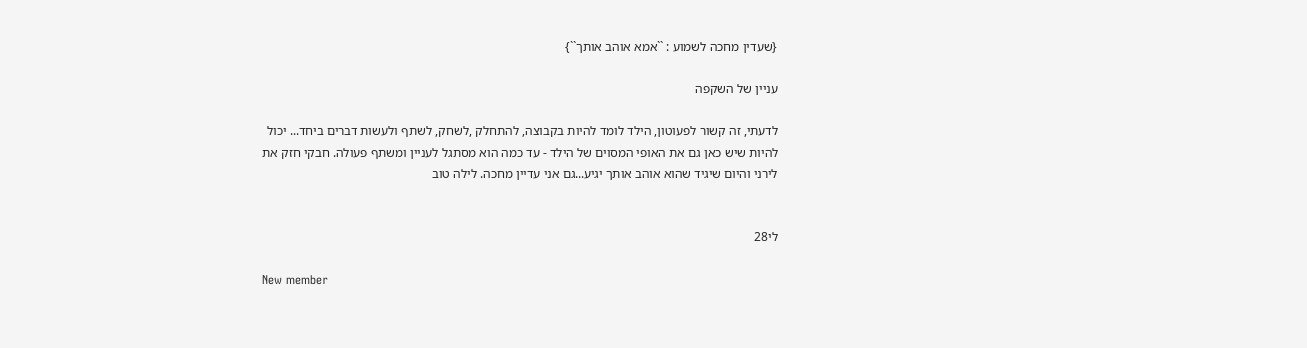{שעדין מחכה לשמוע : ``אמא אוהב אותך``}

עניין של השקפה

לדעתי, זה קשור לפעוטון, הילד לומד להיות בקבוצה, להתחלק ,לשחק, לשתף ולעשות דברים ביחד... יכול להיות שיש כאן גם את האופי המסוים של הילד - עד כמה הוא מסתגל לעניין ומשתף פעולה. חבקי חזק את לירני והיום שיגיד שהוא אוהב אותך יגיע...גם אני עדיין מחכה. לילה טוב


לי28

New member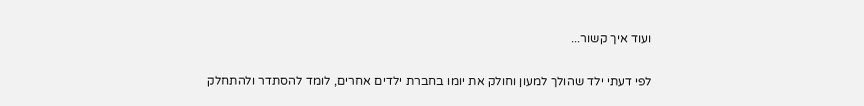ועוד איך קשור...

לפי דעתי ילד שהולך למעון וחולק את יומו בחברת ילדים אחרים, לומד להסתדר ולהתחלק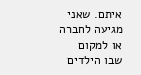איתם. שאני מגיעה לחברה או למקום שבו הילדים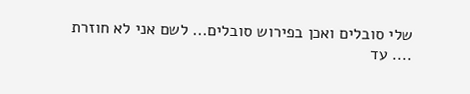שלי סובלים ואכן בפירוש סובלים... לשם אני לא חוזרת .... עד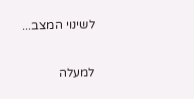לשינוי המצב...

למעלה